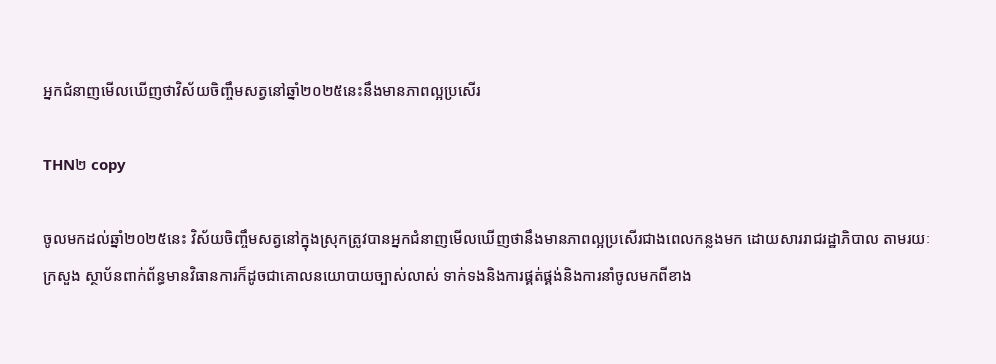អ្នកជំនាញមើលឃើញថាវិស័យចិញ្ចឹមសត្វនៅឆ្នាំ២០២៥នេះនឹងមានភាពល្អប្រសើរ

THN២ copy

ចូលមកដល់ឆ្នាំ២០២៥នេះ វិស័យចិញ្ចឹមសត្វនៅក្នុងស្រុកត្រូវបានអ្នកជំនាញមើលឃើញថានឹងមានភាពល្អប្រសើរជាងពេលកន្លងមក ដោយសាររាជរដ្ឋាភិបាល តាមរយៈក្រសួង ស្ថាប័នពាក់ព័ន្ធមានវិធានការក៏ដូចជាគោលនយោបាយច្បាស់លាស់ ទាក់ទងនិងការផ្គត់ផ្គង់និងការនាំចូលមកពីខាង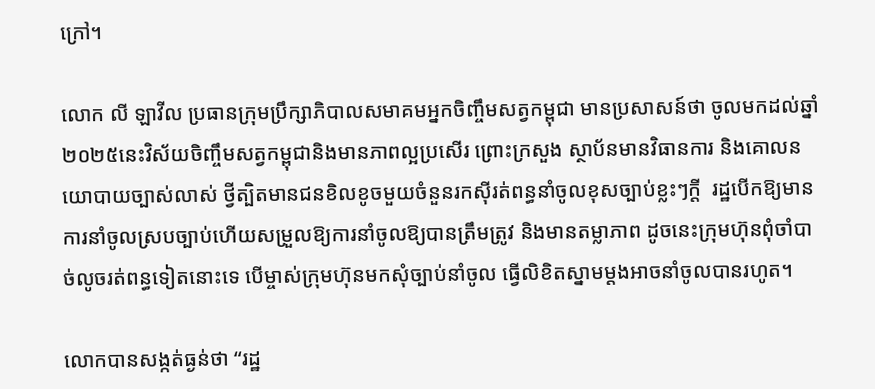ក្រៅ។

លោក លី ឡាវីល ប្រធានក្រុមប្រឹក្សាភិបាលសមាគមអ្នកចិញ្ចឹមសត្វកម្ពុជា មានប្រសាសន៍ថា ចូលមកដល់ឆ្នាំ២០២៥នេះវិស័យចិញ្ចឹមសត្វកម្ពុជានិងមានភាពល្អប្រសើរ ព្រោះក្រសួង ស្ថាប័នមានវិធានការ និងគោលនយោបាយច្បាស់លាស់ ថ្វីត្បិតមានជនខិលខូចមួយចំនួនរកស៊ីរត់ពន្ធនាំចូលខុសច្បាប់ខ្លះៗក្តី  រដ្ឋបើកឱ្យមានការនាំចូលស្របច្បាប់ហើយសម្រួលឱ្យការនាំចូលឱ្យបានត្រឹមត្រូវ និងមានតម្លាភាព ដូចនេះក្រុមហ៊ុនពុំចាំបាច់លូចរត់ពន្ធទៀតនោះទេ បើម្ចាស់ក្រុមហ៊ុនមកសុំច្បាប់នាំចូល ធ្វើលិខិតស្នាមម្តងអាចនាំចូលបានរហូត។

លោកបានសង្កត់ធ្ងន់ថា “រដ្ឋ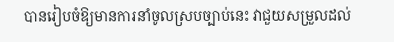បានរៀបចំឱ្យមានការនាំចូលស្របច្បាប់នេះ វាជួយសម្រួលដល់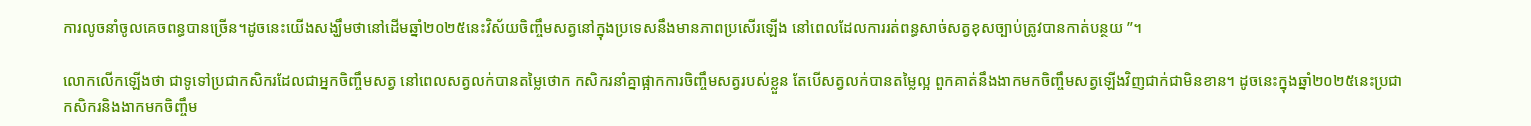ការលូចនាំចូលគេចពន្ធបានច្រើន។ដូចនេះយើងសង្ឃឹមថានៅដើមឆ្នាំ២០២៥នេះវិស័យចិញ្ចឹមសត្វនៅក្នុងប្រទេសនឹងមានភាពប្រសើរឡើង នៅពេលដែលការរត់ពន្ធសាច់សត្វខុសច្បាប់ត្រូវបានកាត់បន្ថយ ”។

លោកលើកឡើងថា ជាទូទៅប្រជាកសិករដែលជាអ្នកចិញ្ចឹមសត្វ នៅពេលសត្វលក់បានតម្លៃថោក កសិករនាំគ្នាផ្អាកការចិញ្ចឹមសត្វរបស់ខ្លួន តែបើសត្វលក់បានតម្លៃល្អ ពួកគាត់នឹងងាកមកចិញ្ចឹមសត្វឡើងវិញជាក់ជាមិនខាន។ ដូចនេះក្នុងឆ្នាំ២០២៥នេះប្រជាកសិករនិងងាកមកចិញ្ចឹម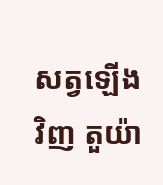សត្វឡើងវិញ តួយ៉ា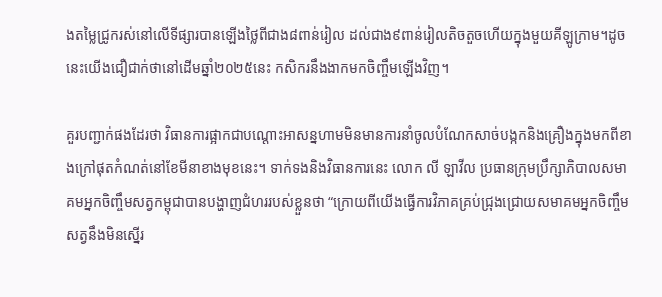ងតម្លៃជ្រូករស់នៅលើទីផ្សារបានឡើងថ្លៃពីជាង៨ពាន់រៀល ដល់ជាង៩ពាន់រៀលតិចតួចហើយក្នុងមួយគីឡូក្រាម។ដូចនេះយើងជឿជាក់ថានៅដើមឆ្នាំ២០២៥នេះ កសិករនឹងងាកមកចិញ្ចឹមឡើងវិញ។

គួរបញ្ជាក់ផងដែរថា វិធានការផ្អាកជាបណ្តោះអាសន្នហាមមិនមានការនាំចូលបំណែកសាច់បង្កកនិងគ្រឿងក្នុងមកពីខាងក្រៅផុតកំណត់នៅខែមីនាខាងមុខនេះ។ ទាក់ទងនិងវិធានការនេះ លោក លី ឡាវីល ប្រធានក្រុមប្រឹក្សាភិបាលសមាគមអ្នកចិញ្ចឹមសត្វកម្ពុជាបានបង្ហាញជំហររបស់ខ្លួនថា “ក្រោយពីយើងធ្វើការវិភាគគ្រប់ជ្រុងជ្រោយសមាគមអ្នកចិញ្ចឹមសត្វនឹងមិនស្នើរ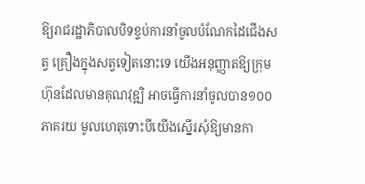ឱ្យរាជរដ្ឋាភិបាលបិទខ្ទប់ការនាំចូលបំណែកដៃជើងសត្វ គ្រឿងក្នុងសត្វទៀតនោះទេ យើងអនុញ្ញាតឱ្យក្រុមហ៊ុនដែលមានគុណវុឌ្ឍិ អាចធ្វើការនាំចូលបាន១០០ភាគរយ មូលហេតុទោះបីយើងស្នើរសុំឱ្យមានកា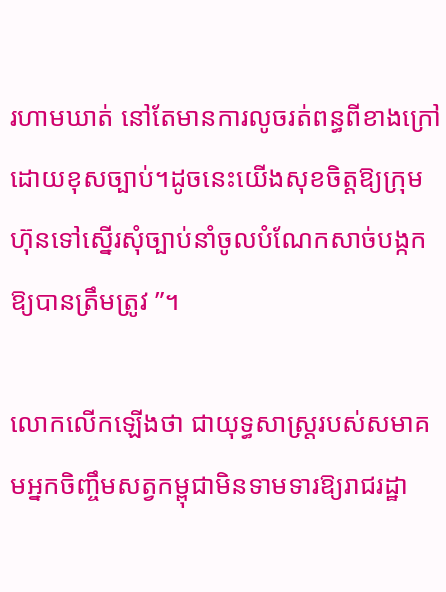រហាមឃាត់ នៅតែមានការលូចរត់ពន្ធពីខាងក្រៅដោយខុសច្បាប់។ដូចនេះយើងសុខចិត្តឱ្យក្រុមហ៊ុនទៅស្នើរសុំច្បាប់នាំចូលបំណែកសាច់បង្កកឱ្យបានត្រឹមត្រូវ ”។

លោកលើកឡើងថា ជាយុទ្ធសាស្ត្ររបស់សមាគមអ្នកចិញ្ចឹមសត្វកម្ពុជាមិនទាមទារឱ្យរាជរដ្ឋា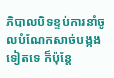ភិបាលបិទខ្ទប់ការនាំចូលបំណែកសាច់បង្កងទៀតទេ ក៏ប៉ុន្តែ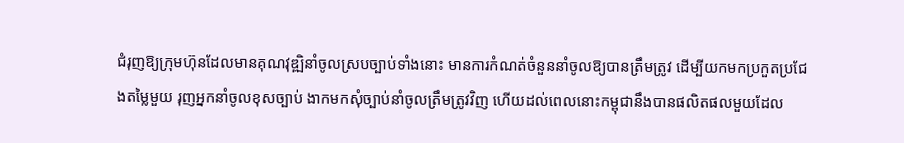ជំរុញឱ្យក្រុមហ៊ុនដែលមានគុណវុឌ្ឍិនាំចូលស្របច្បាប់ទាំងនោះ មានការកំណត់ចំនួននាំចូលឱ្យបានត្រឹមត្រូវ ដើម្បីយកមកប្រកួតប្រជែងតម្លៃមួយ រុញអ្នកនាំចូលខុសច្បាប់ ងាកមកសុំច្បាប់នាំចូលត្រឹមត្រូវវិញ ហើយដល់ពេលនោះកម្ពុជានឹងបានផលិតផលមួយដែល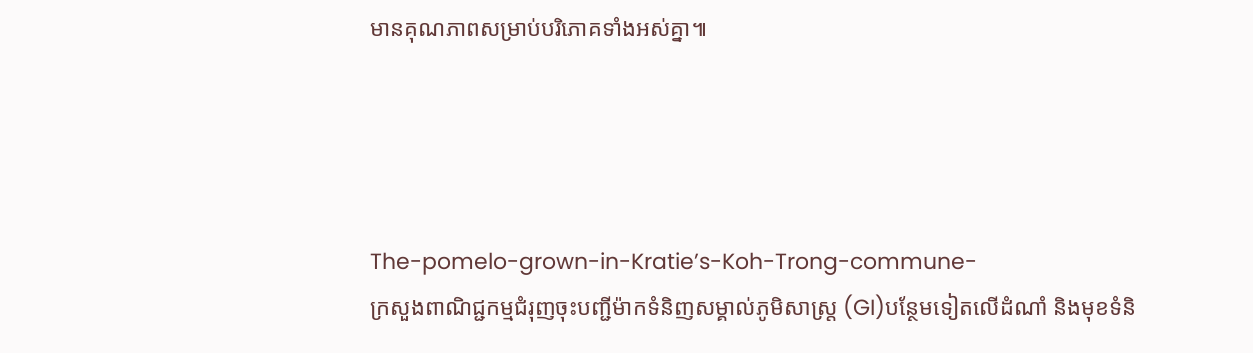មានគុណភាពសម្រាប់បរិភោគទាំងអស់គ្នា៕




The-pomelo-grown-in-Kratie’s-Koh-Trong-commune-
ក្រសួងពាណិជ្ជកម្មជំរុញចុះបញ្ជីម៉ាកទំនិញសម្គាល់ភូមិសាស្ត្រ (GI)បន្ថែមទៀតលើដំណាំ និងមុខទំនិ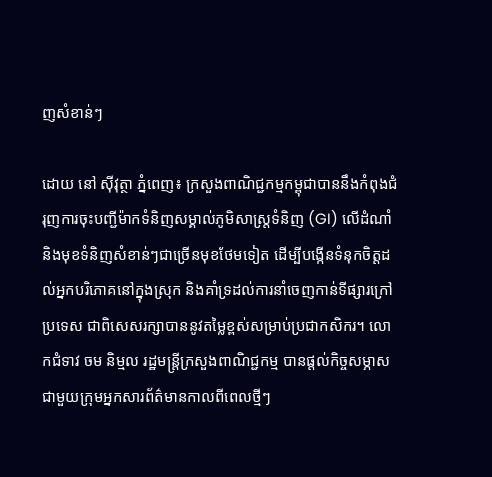ញសំខាន់ៗ

ដោយ នៅ ស៊ីវុត្ថា ភ្នំពេញ៖ ក្រសួងពាណិជ្ជកម្មកម្ពុជាបាននឹងកំពុងជំរុញការចុះបញ្ជីម៉ាកទំនិញសម្គាល់ភូមិសាស្ត្រទំនិញ (GI) លើដំណាំ និងមុខទំនិញសំខាន់ៗជាច្រើនមុខថែមទៀត ដើម្បីបង្កើនទំនុកចិត្តដល់អ្នកបរិភោគនៅក្នុងស្រុក និងគាំទ្រដល់ការនាំចេញកាន់ទីផ្សារក្រៅប្រទេស ជាពិសេសរក្សាបាននូវតម្លៃខ្ពស់សម្រាប់ប្រជាកសិករ។ លោកជំទាវ ចម និម្មល រដ្ឋមន្ត្រីក្រសួងពាណិជ្ជកម្ម បានផ្តល់កិច្ចសម្ភាសជាមួយក្រុមអ្នកសារព័ត៌មានកាលពីពេលថ្មីៗ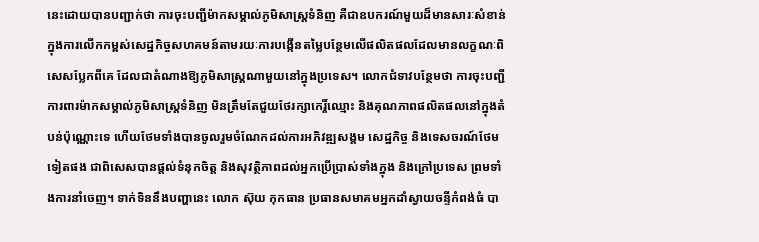នេះដោយបានបញ្ជាក់ថា ការចុះបញ្ជីម៉ាកសម្គាល់ភូមិសាស្ត្រទំនិញ គឺជាឧបករណ៍មួយដ៏មានសារៈសំខាន់ ក្នុងការលើកកម្ពស់សេដ្ឋកិច្ចសហគមន៍តាមរយៈការបង្កើនតម្លៃបន្ថែមលើផលិតផលដែលមានលក្ខណៈពិសេសប្លែកពីគេ ដែលជាតំណាងឱ្យភូមិសាស្ត្រណាមួយនៅក្នុងប្រទេស។ លោកជំទាវបន្ថែមថា ការចុះបញ្ជីការពារម៉ាកសម្គាល់ភូមិសាស្ត្រទំនិញ មិនត្រឹមតែជួយថែរក្សាកេរ្តិ៍ឈ្មោះ និងគុណភាពផលិតផលនៅក្នុងតំបន់ប៉ុណ្ណោះទេ ហើយថែមទាំងបានចូលរួមចំណែកដល់ការអភិវឌ្ឍសង្គម សេដ្ឋកិច្ច និងទេសចរណ៍ថែមទៀតផង ជាពិសេសបានផ្តល់ទំនុកចិត្ត និងសុវត្ថិភាពដល់អ្នកប្រើប្រាស់ទាំងក្នុង និងក្រៅប្រទេស ព្រមទាំងការនាំចេញ។ ទាក់ទិននឹងបញ្ហានេះ លោក ស៊ុយ កុកធាន ប្រធានសមាគមអ្នកដាំស្វាយចន្ទីកំពង់ធំ បា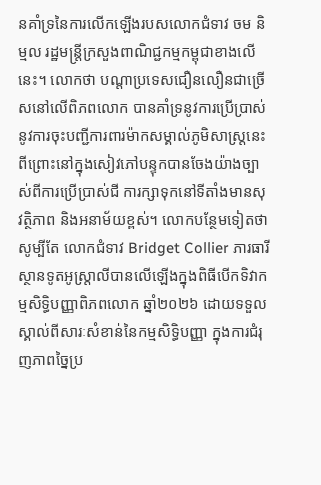នគាំទ្រនៃការលើកឡើងរបសលោកជំទាវ ចម និម្មល រដ្ឋមន្ត្រីក្រសួងពាណិជ្ជកម្មកម្ពុជាខាងលើនេះ។ លោកថា បណ្តាប្រទេសជឿនលឿនជាច្រើសនៅលើពិភពលោក បានគាំទ្រនូវការប្រើប្រាស់នូវការចុះបញ្ជីការពារម៉ាកសម្គាល់ភូមិសាស្ត្រនេះ ពីព្រោះនៅក្នុងសៀវភៅបន្ទុកបានចែងយ៉ាងច្បាស់ពីការប្រើប្រាស់ជី ការក្សាទុកនៅទីតាំងមានសុវត្ថិភាព និងអនាម័យខ្ពស់។ លោកបន្ថែមទៀតថា សូម្បីតែ លោកជំទាវ Bridget Collier ភារធារីស្ថានទូតអូស្ត្រាលីបានលើឡើងក្នុងពិធីបើកទិវាកម្មសិទ្ធិបញ្ញាពិភពលោក ឆ្នាំ២០២៦ ដោយទទួលស្គាល់ពីសារៈសំខាន់នៃកម្មសិទ្ធិបញ្ញា ក្នុងការជំរុញភាពច្នៃប្រ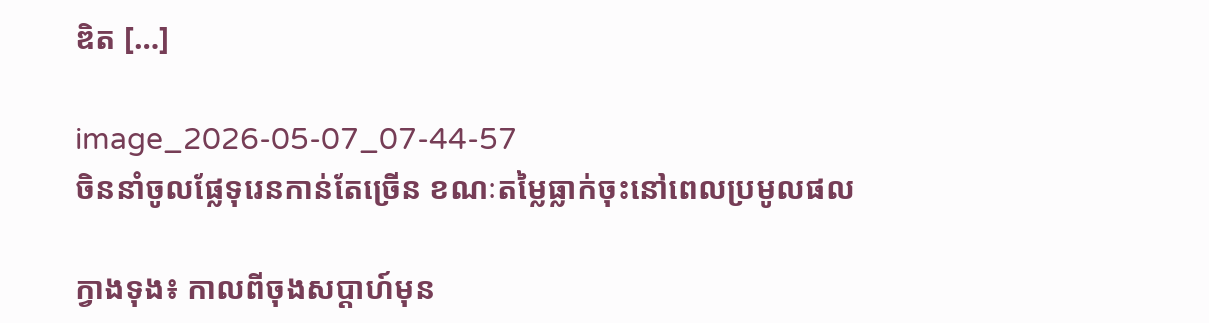ឌិត […]

image_2026-05-07_07-44-57
ចិននាំចូលផ្លែទុរេនកាន់តែច្រើន ខណៈតម្លៃធ្លាក់ចុះនៅពេលប្រមូលផល

ក្វាងទុង៖ កាលពីចុងសប្តាហ៍មុន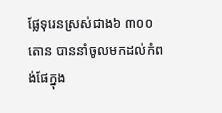ផ្លែទុរេនស្រស់ជាង៦ ៣០០តោន បាននាំចូលមកដល់កំពង់ផែក្នុង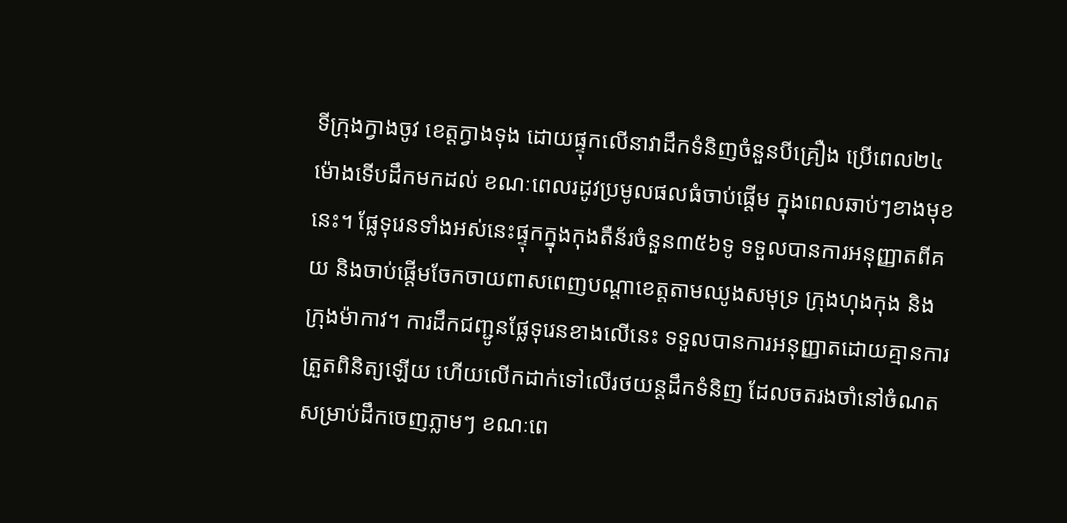ទីក្រុងក្វាងចូវ ខេត្តក្វាងទុង ដោយផ្ទុកលើនាវាដឹកទំនិញចំនួនបីគ្រឿង ប្រើពេល២៤ម៉ោងទើបដឹកមកដល់ ខណៈពេលរដូវប្រមូលផលធំចាប់ផ្តើម ក្នុងពេលឆាប់ៗខាងមុខនេះ។ ផ្លែទុរេនទាំងអស់នេះផ្ទុកក្នុងកុងតឺន័រចំនួន៣៥៦ទូ ទទួលបានការអនុញ្ញាតពីគយ និងចាប់ផ្តើមចែកចាយពាសពេញបណ្តាខេត្តតាមឈូងសមុទ្រ ក្រុងហុងកុង និងក្រុងម៉ាកាវ។ ការដឹកជញ្ជូនផ្លែទុរេនខាងលើនេះ ទទួលបានការអនុញ្ញាតដោយគ្មានការត្រួតពិនិត្យឡើយ ហើយលើកដាក់ទៅលើរថយន្តដឹកទំនិញ ដែលចតរងចាំនៅចំណតសម្រាប់ដឹកចេញភ្លាមៗ ខណៈពេ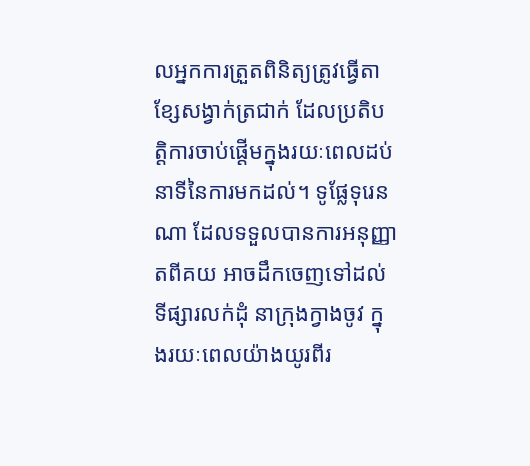លអ្នកការត្រួតពិនិត្យត្រូវធ្វើតាខ្សែសង្វាក់ត្រជាក់ ដែលប្រតិបត្តិការចាប់ផ្តើមក្នុងរយៈពេលដប់នាទីនៃការមកដល់។ ទូផ្លែទុរេនណា ដែលទទួលបានការអនុញ្ញាតពីគយ អាចដឹកចេញទៅដល់ទីផ្សារលក់ដុំ នាក្រុងក្វាងចូវ ក្នុងរយៈពេលយ៉ាងយូរពីរ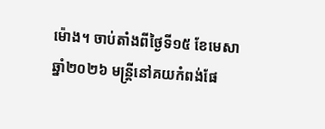ម៉ោង។ ចាប់តាំងពីថ្ងៃទី១៥ ខែមេសា ឆ្នាំ២០២៦ មន្ត្រីនៅគយកំពង់ផែ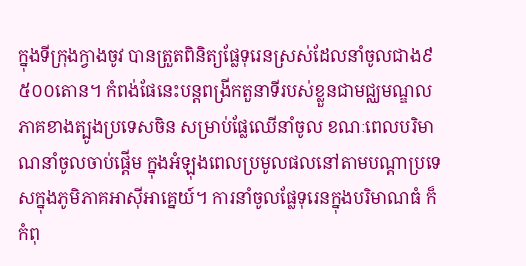ក្នុងទីក្រុងក្វាងចូវ បានត្រួតពិនិត្យផ្លែទុរេនស្រស់ដែលនាំចូលជាង៩ ៥០០តោន។ កំពង់ផែនេះបន្តពង្រីកតួនាទីរបស់ខ្លួនជាមជ្ឈមណ្ឌលភាគខាងត្បូងប្រទេសចិន សម្រាប់ផ្លែឈើនាំចូល ខណៈពេលបរិមាណនាំចូលចាប់ផ្តើម ក្នុងអំឡុងពេលប្រមូលផលនៅតាមបណ្តាប្រទេសក្នុងភូមិភាគអាស៊ីអាគ្នេយ៍។ ការនាំចូលផ្លែទុរេនក្នុងបរិមាណធំ ក៏កំពុ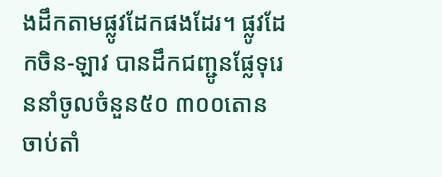ងដឹកតាមផ្លូវដែកផងដែរ។ ផ្លូវដែកចិន-ឡាវ បានដឹកជញ្ជូនផ្លែទុរេននាំចូលចំនួន៥០ ៣០០តោន ចាប់តាំ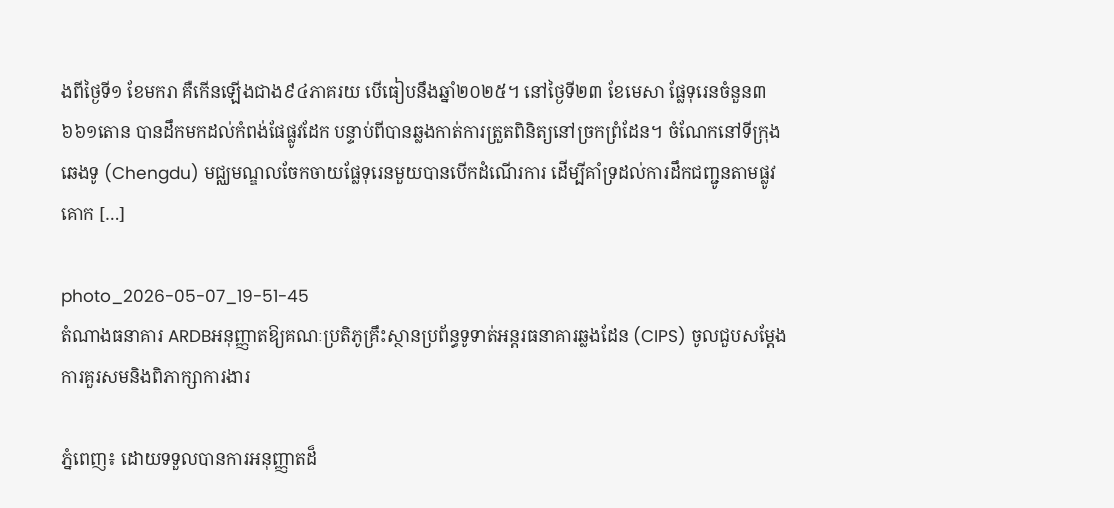ងពីថ្ងៃទី១ ខែមករា គឺកើនឡើងជាង៩៤ភាគរយ បើធៀបនឹងឆ្នាំ២០២៥។ នៅថ្ងៃទី២៣ ខែមេសា ផ្លែទុរេនចំនួន៣ ៦៦១តោន បានដឹកមកដល់កំពង់ផែផ្លូវដែក បន្ទាប់ពីបានឆ្លងកាត់ការត្រួតពិនិត្យនៅច្រកព្រំដែន។ ចំណែកនៅទីក្រុង ឆេងទូ (Chengdu) មជ្ឈមណ្ឌលចែកចាយផ្លែទុរេនមួយបានបើកដំណើរការ ដើម្បីគាំទ្រដល់ការដឹកជញ្ជូនតាមផ្លូវគោក […]

photo_2026-05-07_19-51-45
តំណាងធនាគារ ARDBអនុញ្ញាតឱ្យគណៈប្រតិភូគ្រឹះស្ថានប្រព័ន្ធទូទាត់អន្តរធនាគារឆ្លងដែន (CIPS) ចូលជួបសម្តែងការគួរសមនិងពិភាក្សាការងារ

ភ្នំពេញ៖ ដោយទទួលបានការអនុញ្ញាតដ៏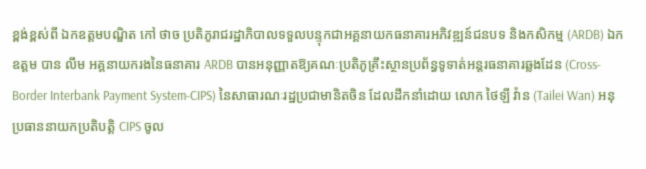ខ្ពង់ខ្ពស់ពី ឯកឧត្តមបណ្ឌិត កៅ ថាច ប្រតិភូរាជរដ្ឋាភិបាលទទួលបន្ទុកជាអគ្គនាយកធនាគារអភិវឌ្ឍន៍ជនបទ និងកសិកម្ម (ARDB) ឯកឧត្តម បាន លឹម អគ្គនាយករងនៃធនាគារ ARDB បានអនុញ្ញាតឱ្យគណៈប្រតិភូគ្រឹះស្ថានប្រព័ន្ធទូទាត់អន្តរធនាគារឆ្លងដែន (Cross-Border Interbank Payment System-CIPS) នៃសាធារណៈរដ្ឋប្រជាមានិតចិន ដែលដឹកនាំដោយ លោក ថៃឡី វ៉ាន (Tailei Wan) អនុប្រធាននាយកប្រតិបត្តិ CIPS ចូល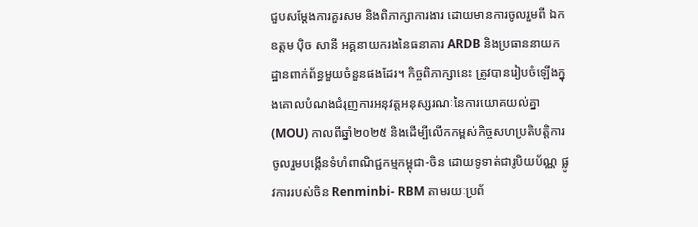ជួបសម្តែងការគួរសម និងពិភាក្សាការងារ ដោយមានការចូលរួមពី ឯកឧត្ដម ប៉ិច សានី អគ្គនាយករងនៃធនាគារ ARDB និងប្រធាននាយកដ្ឋានពាក់ព័ន្ធមួយចំនួនផងដែរ។ កិច្ចពិភាក្សានេះ ត្រូវបានរៀបចំឡើងក្នុងគោលបំណងជំរុញការអនុវត្តអនុស្សរណៈនៃការយោគយល់គ្នា (MOU) កាលពីឆ្នាំ២០២៥ និងដើម្បីលើកកម្ពស់កិច្ចសហប្រតិបត្តិការចូលរួមបង្កើនទំហំពាណិជ្ជកម្មកម្ពុជា-ចិន ដោយទូទាត់ជារូបិយប័ណ្ណ ផ្លូវការរបស់ចិន Renminbi- RBM តាមរយៈប្រព័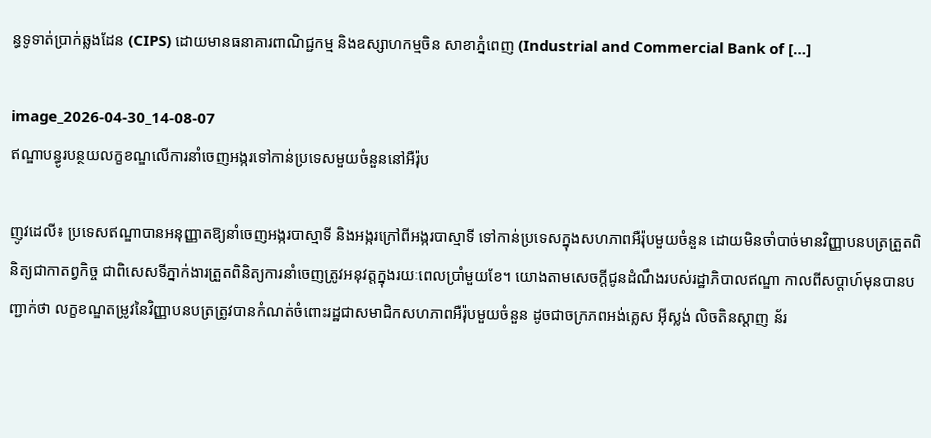ន្ធទូទាត់ប្រាក់ឆ្លងដែន (CIPS) ដោយមានធនាគារពាណិជ្ជកម្ម និងឧស្សាហកម្មចិន សាខាភ្នំពេញ (Industrial and Commercial Bank of […]

image_2026-04-30_14-08-07
ឥណ្ឌាបន្ធូរបន្ថយលក្ខខណ្ឌលើការនាំចេញអង្ករទៅកាន់ប្រទេសមួយចំនួននៅអឺរ៉ុប

ញូវដេលី៖ ប្រទេសឥណ្ឌាបានអនុញ្ញាតឱ្យនាំចេញអង្ករបាស្មាទី និងអង្ករក្រៅពីអង្ករបាស្មាទី ទៅកាន់ប្រទេសក្នុងសហភាពអឺរ៉ុបមួយចំនួន ដោយមិនចាំបាច់មានវិញ្ញាបនបត្រត្រួតពិនិត្យជាកាតព្វកិច្ច ជាពិសេសទីភ្នាក់ងារត្រួតពិនិត្យការនាំចេញត្រូវអនុវត្តក្នុងរយៈពេលប្រាំមួយខែ។ យោងតាមសេចក្តីជូនដំណឹងរបស់រដ្ឋាភិបាលឥណ្ឌា កាលពីសប្តាហ៍មុនបានបញ្ជាក់ថា លក្ខខណ្ឌតម្រូវនៃវិញ្ញាបនបត្រត្រូវបានកំណត់ចំពោះរដ្ឋជាសមាជិកសហភាពអឺរ៉ុបមួយចំនួន ដូចជាចក្រភពអង់គ្លេស អ៊ីស្លង់ លិចតិនស្តាញ ន័រ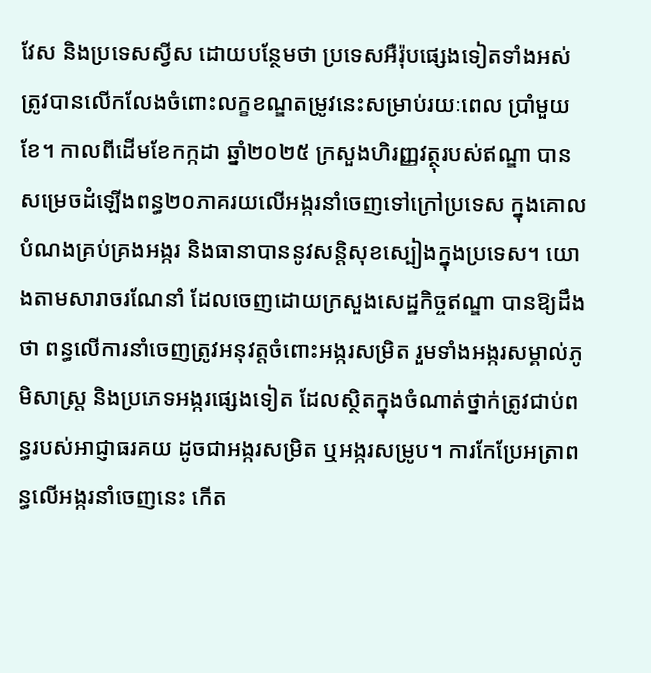វែស និងប្រទេសស្វីស ដោយបន្ថែមថា ប្រទេសអឺរ៉ុបផ្សេងទៀតទាំងអស់ ត្រូវបានលើកលែងចំពោះលក្ខខណ្ឌតម្រូវនេះសម្រាប់រយៈពេល ប្រាំមួយខែ។ កាលពីដើមខែកក្កដា ឆ្នាំ២០២៥ ក្រសួងហិរញ្ញវត្ថុរបស់ឥណ្ឌា បានសម្រេចដំឡើងពន្ធ២០ភាគរយលើអង្ករនាំចេញទៅក្រៅប្រទេស ក្នុងគោលបំណងគ្រប់គ្រងអង្ករ និងធានាបាននូវសន្តិសុខស្បៀងក្នុងប្រទេស។ យោងតាមសារាចរណែនាំ ដែលចេញដោយក្រសួងសេដ្ឋកិច្ចឥណ្ឌា បានឱ្យដឹងថា ពន្ធលើការនាំចេញត្រូវអនុវត្តចំពោះអង្ករសម្រិត រួមទាំងអង្ករសម្គាល់ភូមិសាស្ត្រ និងប្រភេទអង្ករផ្សេងទៀត ដែលស្ថិតក្នុងចំណាត់ថ្នាក់ត្រូវជាប់ពន្ធរបស់អាជ្ញាធរគយ ដូចជាអង្ករសម្រិត ឬអង្ករសម្រូប។ ការកែប្រែអត្រាពន្ធលើអង្ករនាំចេញនេះ កើត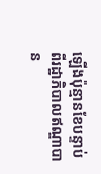ឡើងប៉ុន្មានខែបន្ទាប់ពីរដ្ឋាភិបាលឥណ្ឌាបាន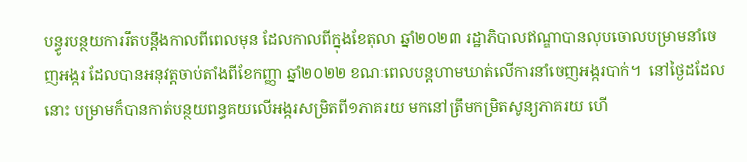បន្ធូរបន្ថយការរឹតបន្តឹងកាលពីពេលមុន ដែលកាលពីក្នុងខែតុលា ឆ្នាំ២០២៣ រដ្ឋាភិបាលឥណ្ឌាបានលុបចោលបម្រាមនាំចេញអង្ករ ដែលបានអនុវត្តចាប់តាំងពីខែកញ្ញា ឆ្នាំ២០២២ ខណៈពេលបន្តហាមឃាត់លើការនាំចេញអង្ករបាក់។  នៅថ្ងៃដដែលនោះ បម្រាមក៏បានកាត់បន្ថយពន្ធគយលើអង្ករសម្រិតពី១ភាគរយ មកនៅត្រឹមកម្រិតសូន្យភាគរយ ហើ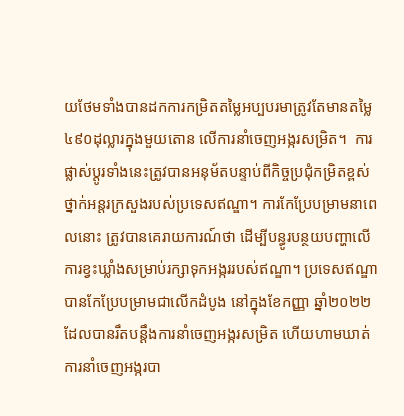យថែមទាំងបានដកការកម្រិតតម្លៃអប្បបរមាត្រូវតែមានតម្លៃ៤៩០ដុល្លារក្នុងមួយតោន លើការនាំចេញអង្ករសម្រិត។  ការផ្លាស់ប្តូរទាំងនេះត្រូវបានអនុម័តបន្ទាប់ពីកិច្ចប្រជុំកម្រិតខ្ពស់ថ្នាក់អន្តរក្រសួងរបស់ប្រទេសឥណ្ឌា។ ការកែប្រែបម្រាមនាពេលនោះ ត្រូវបានគេរាយការណ៍ថា ដើម្បីបន្ធូរបន្ថយបញ្ហាលើការខ្វះឃ្លាំងសម្រាប់រក្សាទុកអង្កររបស់ឥណ្ឌា។ ប្រទេសឥណ្ឌាបានកែប្រែបម្រាមជាលើកដំបូង នៅក្នុងខែកញ្ញា ឆ្នាំ២០២២ ដែលបានរឹតបន្តឹងការនាំចេញអង្ករសម្រិត ហើយហាមឃាត់ការនាំចេញអង្ករបា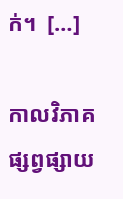ក់។  […]

កាលវិភាគផ្សព្វផ្សាយ